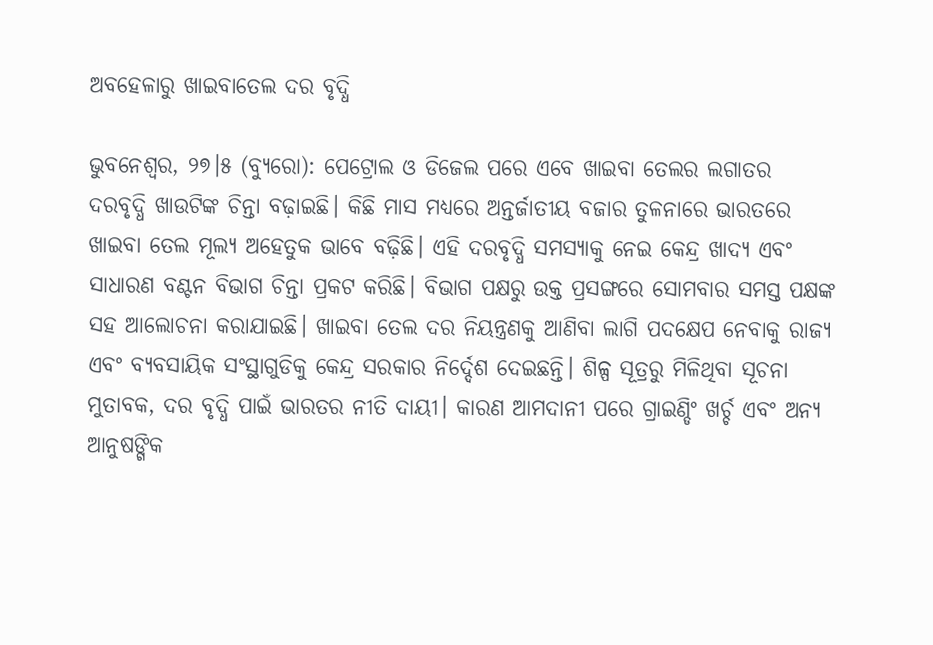ଅବହେଳାରୁ ଖାଇବାତେଲ ଦର ବୃଦ୍ଧି

ଭୁବନେଶ୍ୱର, ୨୭।୫ (ବ୍ୟୁରୋ): ପେଟ୍ରୋଲ ଓ ଡିଜେଲ ପରେ ଏବେ ଖାଇବା ତେଲର ଲଗାତର ଦରବୃଦ୍ଧି ଖାଉଟିଙ୍କ ଚିନ୍ତା ବଢ଼ାଇଛି। କିଛି ମାସ ମଧ୍ୟରେ ଅନ୍ତର୍ଜାତୀୟ ବଜାର ତୁଳନାରେ ଭାରତରେ ଖାଇବା ତେଲ ମୂଲ୍ୟ ଅହେତୁକ ଭାବେ ବଢ଼ିଛି। ଏହି ଦରବୃଦ୍ଧି ସମସ୍ୟାକୁ ନେଇ କେନ୍ଦ୍ର ଖାଦ୍ୟ ଏବଂ ସାଧାରଣ ବଣ୍ଟନ ବିଭାଗ ଚିନ୍ତା ପ୍ରକଟ କରିଛି। ବିଭାଗ ପକ୍ଷରୁ ଉକ୍ତ ପ୍ରସଙ୍ଗରେ ସୋମବାର ସମସ୍ତ ପକ୍ଷଙ୍କ ସହ ଆଲୋଚନା କରାଯାଇଛି। ଖାଇବା ତେଲ ଦର ନିୟନ୍ତ୍ରଣକୁ ଆଣିବା ଲାଗି ପଦକ୍ଷେପ ନେବାକୁ ରାଜ୍ୟ ଏବଂ ବ୍ୟବସାୟିକ ସଂସ୍ଥାଗୁଡିକୁ କେନ୍ଦ୍ର ସରକାର ନିର୍ଦ୍ଦେଶ ଦେଇଛନ୍ତି। ଶିଳ୍ପ ସୂତ୍ରରୁ ମିଳିଥିବା ସୂଚନା ମୁତାବକ, ଦର ବୃଦ୍ଧି ପାଇଁ ଭାରତର ନୀତି ଦାୟୀ। କାରଣ ଆମଦାନୀ ପରେ ଗ୍ରାଇଣ୍ଡିଂ ଖର୍ଚ୍ଚ ଏବଂ ଅନ୍ୟ ଆନୁଷଙ୍ଗିକ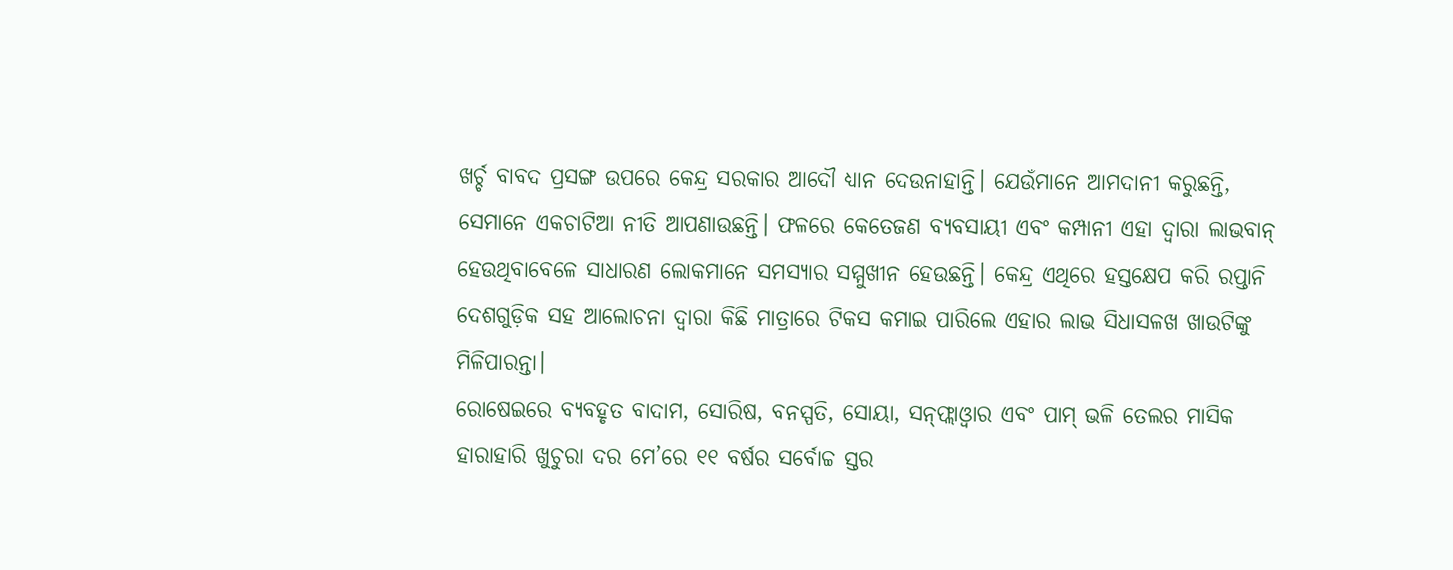ଖର୍ଚ୍ଚ ବାବଦ ପ୍ରସଙ୍ଗ ଉପରେ କେନ୍ଦ୍ର ସରକାର ଆଦୌ ଧ୍ୟାନ ଦେଉନାହାନ୍ତି। ଯେଉଁମାନେ ଆମଦାନୀ କରୁଛନ୍ତି, ସେମାନେ ଏକଚାଟିଆ ନୀତି ଆପଣାଉଛନ୍ତି। ଫଳରେ କେତେଜଣ ବ୍ୟବସାୟୀ ଏବଂ କମ୍ପାନୀ ଏହା ଦ୍ୱାରା ଲାଭବାନ୍‌ ହେଉଥିବାବେଳେ ସାଧାରଣ ଲୋକମାନେ ସମସ୍ୟାର ସମ୍ମୁଖୀନ ହେଉଛନ୍ତି। କେନ୍ଦ୍ର ଏଥିରେ ହସ୍ତକ୍ଷେପ କରି ରପ୍ତାନି ଦେଶଗୁଡ଼ିକ ସହ ଆଲୋଚନା ଦ୍ୱାରା କିଛି ମାତ୍ରାରେ ଟିକସ କମାଇ ପାରିଲେ ଏହାର ଲାଭ ସିଧାସଳଖ ଖାଉଟିଙ୍କୁ ମିଳିପାରନ୍ତା।
ରୋଷେଇରେ ବ୍ୟବହୃତ ବାଦାମ, ସୋରିଷ, ବନସ୍ପତି, ସୋୟା, ସନ୍‌ଫ୍ଲାଓ୍ବାର ଏବଂ ପାମ୍‌ ଭଳି ତେଲର ମାସିକ ହାରାହାରି ଖୁଚୁରା ଦର ମେ’ରେ ୧୧ ବର୍ଷର ସର୍ବୋଚ୍ଚ ସ୍ତର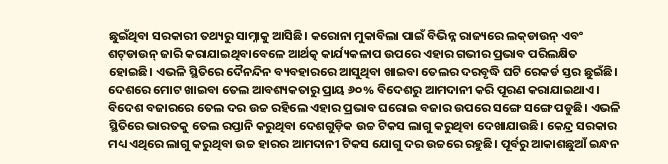ଛୁଇଁଥିବା ସରକାରୀ ତଥ୍ୟରୁ ସାମ୍ନାକୁ ଆସିଛି। କରୋନା ମୁକାବିଲା ପାଇଁ ବିଭିନ୍ନ ରାଜ୍ୟରେ ଲକ୍‌ଡାଉନ୍‌ ଏବଂ ଶଟ୍‌ଡାଉନ୍‌ ଜାରି କରାଯାଇଥିବାବେଳେ ଆର୍ଥତ୍କ କାର୍ଯ୍ୟକଳାପ ଉପରେ ଏହାର ଗଭୀର ପ୍ରଭାବ ପରିଲକ୍ଷିତ ହୋଇଛି। ଏଭଳି ସ୍ଥିତିରେ ଦୈନନ୍ଦିନ ବ୍ୟବହାରରେ ଆସୁଥିବା ଖାଇବା ତେଲର ଦରବୃଦ୍ଧି ଘଟି ରେକର୍ଡ ସ୍ତର ଛୁଇଁଛି। ଦେଶରେ ମୋଟ ଖାଇବା ତେଲ ଆବଶ୍ୟକତାରୁ ପ୍ରାୟ ୬୦% ବିଦେଶରୁ ଆମଦାନୀ କରି ପୂରଣ କରାଯାଇଥାଏ। ବିଦେଶ ବଜାରରେ ତେଲ ଦର ଉଚ୍ଚ ରହିଲେ ଏହାର ପ୍ରଭାବ ଘରୋଇ ବଜାର ଉପରେ ସଙ୍ଗେ ସଙ୍ଗେ ପଡୁଛି। ଏଭଳି ସ୍ଥିତିରେ ଭାରତକୁ ତେଲ ରପ୍ତାନି କରୁଥିବା ଦେଶଗୁଡ଼ିକ ଉଚ୍ଚ ଟିକସ ଲାଗୁ କରୁଥିବା ଦେଖାଯାଉଛି। କେନ୍ଦ୍ର ସରକାର ମଧ୍ୟ ଏଥିରେ ଲାଗୁ କରୁଥିବା ଉଚ୍ଚ ହାରର ଆମଦାନୀ ଟିକସ ଯୋଗୁ ଦର ଉଚ୍ଚରେ ରହୁଛି। ପୂର୍ବରୁ ଆକାଶଛୁଆଁ ଇନ୍ଧନ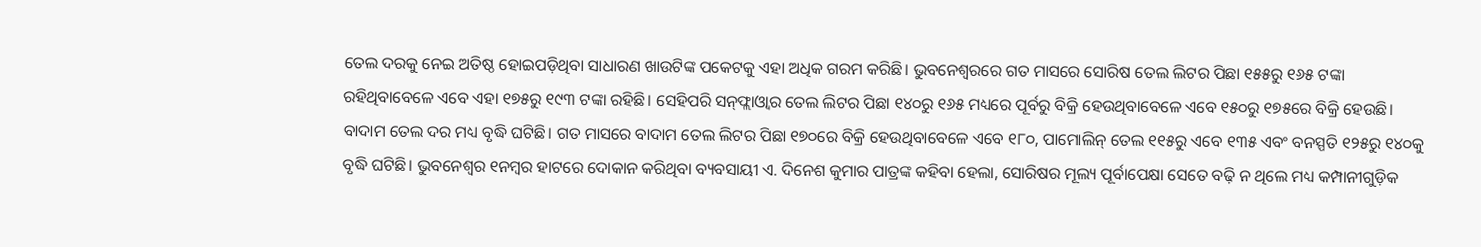ତେଲ ଦରକୁ ନେଇ ଅତିଷ୍ଠ ହୋଇପଡ଼ିଥିବା ସାଧାରଣ ଖାଉଟିଙ୍କ ପକେଟକୁ ଏହା ଅଧିକ ଗରମ କରିଛି। ଭୁବନେଶ୍ୱରରେ ଗତ ମାସରେ ସୋରିଷ ତେଲ ଲିଟର ପିଛା ୧୫୫ରୁ ୧୬୫ ଟଙ୍କା ରହିଥିବାବେଳେ ଏବେ ଏହା ୧୭୫ରୁ ୧୯୩ ଟଙ୍କା ରହିଛି। ସେହିପରି ସନ୍‌ଫ୍ଲାଓ୍ବାର ତେଲ ଲିଟର ପିଛା ୧୪୦ରୁ ୧୬୫ ମଧ୍ୟରେ ପୂର୍ବରୁ ବିକ୍ରି ହେଉଥିବାବେଳେ ଏବେ ୧୫୦ରୁ ୧୭୫ରେ ବିକ୍ରି ହେଉଛି। ବାଦାମ ତେଲ ଦର ମଧ୍ୟ ବୃଦ୍ଧି ଘଟିଛି। ଗତ ମାସରେ ବାଦାମ ତେଲ ଲିଟର ପିଛା ୧୭୦ରେ ବିକ୍ରି ହେଉଥିବାବେଳେ ଏବେ ୧୮୦, ପାମୋଲିନ୍‌ ତେଲ ୧୧୫ରୁ ଏବେ ୧୩୫ ଏବଂ ବନସ୍ପତି ୧୨୫ରୁ ୧୪୦କୁ ବୃଦ୍ଧି ଘଟିଛି। ଭୁବନେଶ୍ୱର ୧ନମ୍ବର ହାଟରେ ଦୋକାନ କରିଥିବା ବ୍ୟବସାୟୀ ଏ. ଦିନେଶ କୁମାର ପାତ୍ରଙ୍କ କହିବା ହେଲା, ସୋରିଷର ମୂଲ୍ୟ ପୂର୍ବାପେକ୍ଷା ସେତେ ବଢ଼ି ନ ଥିଲେ ମଧ୍ୟ କମ୍ପାନୀଗୁଡ଼ିକ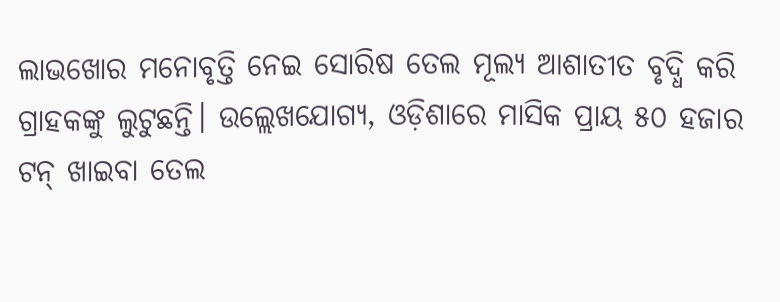ଲାଭଖୋର ମନୋବୃତ୍ତି ନେଇ ସୋରିଷ ତେଲ ମୂଲ୍ୟ ଆଶାତୀତ ବୃଦ୍ଧି କରି ଗ୍ରାହକଙ୍କୁ ଲୁଟୁଛନ୍ତି। ଉଲ୍ଲେଖଯୋଗ୍ୟ, ଓଡ଼ିଶାରେ ମାସିକ ପ୍ରାୟ ୫୦ ହଜାର ଟନ୍‌ ଖାଇବା ତେଲ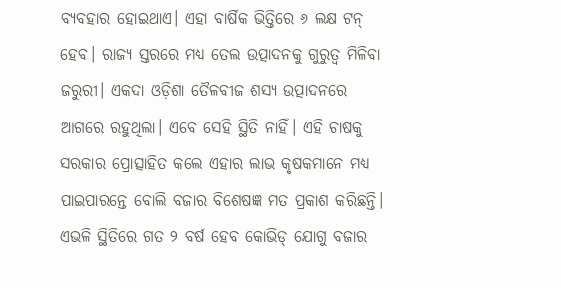ବ୍ୟବହାର ହୋଇଥାଏ। ଏହା ବାର୍ଷିକ ଭିତ୍ତିରେ ୬ ଲକ୍ଷ ଟନ୍‌ ହେବ। ରାଜ୍ୟ ସ୍ତରରେ ମଧ୍ୟ ତେଲ ଉତ୍ପାଦନକୁ ଗୁରୁତ୍ୱ ମିଳିବା ଜରୁରୀ। ଏକଦା ଓଡ଼ିଶା ତୈଳବୀଜ ଶସ୍ୟ ଉତ୍ପାଦନରେ ଆଗରେ ରହୁଥିଲା। ଏବେ ସେହି ସ୍ଥିତି ନାହିଁ। ଏହି ଚାଷକୁ ସରକାର ପ୍ରୋତ୍ସାହିତ କଲେ ଏହାର ଲାଭ କୃଷକମାନେ ମଧ୍ୟ ପାଇପାରନ୍ତେ ବୋଲି ବଜାର ବିଶେଷଜ୍ଞ ମତ ପ୍ରକାଶ କରିଛନ୍ତି। ଏଭଳି ସ୍ଥିତିରେ ଗତ ୨ ବର୍ଷ ହେବ କୋଭିଡ୍‌ ଯୋଗୁ ବଜାର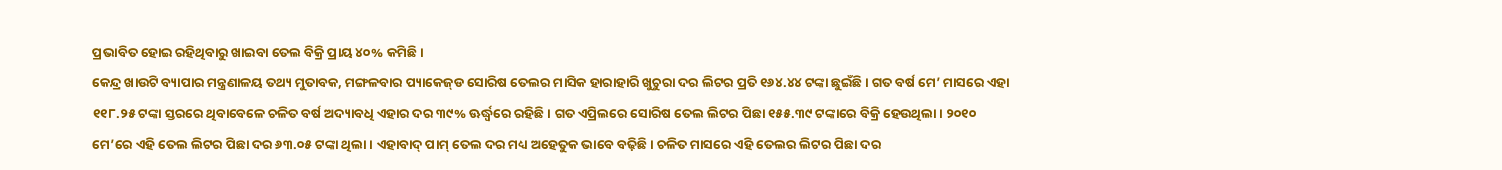ପ୍ରଭାବିତ ହୋଇ ରହିଥିବାରୁ ଖାଇବା ତେଲ ବିକ୍ରି ପ୍ରାୟ ୪୦% କମିଛି।
କେନ୍ଦ୍ର ଖାଉଟି ବ୍ୟାପାର ମନ୍ତ୍ରଣାଳୟ ତଥ୍ୟ ମୁତାବକ, ମଙ୍ଗଳବାର ପ୍ୟାକେଜ୍‌ଡ ସୋରିଷ ତେଲର ମାସିକ ହାରାହାରି ଖୁଚୁରା ଦର ଲିଟର ପ୍ରତି ୧୬୪.୪୪ ଟଙ୍କା ଛୁଇଁଛି। ଗତ ବର୍ଷ ମେ’ ମାସରେ ଏହା ୧୧୮.୨୫ ଟଙ୍କା ସ୍ତରରେ ଥିବାବେଳେ ଚଳିତ ବର୍ଷ ଅଦ୍ୟାବଧି ଏହାର ଦର ୩୯% ଊର୍ଦ୍ଧ୍ୱରେ ରହିଛି। ଗତ ଏପ୍ରିଲରେ ସୋରିଷ ତେଲ ଲିଟର ପିଛା ୧୫୫.୩୯ ଟଙ୍କାରେ ବିକ୍ରି ହେଉଥିଲା। ୨୦୧୦ ମେ’ରେ ଏହି ତେଲ ଲିଟର ପିଛା ଦର ୬୩.୦୫ ଟଙ୍କା ଥିଲା। ଏହାବାଦ୍‌ ପାମ୍‌ ତେଲ ଦର ମଧ୍ୟ ଅହେତୁକ ଭାବେ ବଢ଼ିଛି। ଚଳିତ ମାସରେ ଏହି ତେଲର ଲିଟର ପିଛା ଦର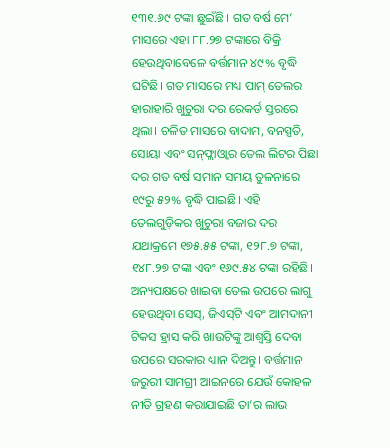୧୩୧.୬୯ ଟଙ୍କା ଛୁଇଁଛି। ଗତ ବର୍ଷ ମେ’ ମାସରେ ଏହା ୮୮.୨୭ ଟଙ୍କାରେ ବିକ୍ରି ହେଉଥିବାବେଳେ ବର୍ତ୍ତମାନ ୪୯% ବୃଦ୍ଧି ଘଟିଛି। ଗତ ମାସରେ ମଧ୍ୟ ପାମ୍‌ ତେଲର ହାରାହାରି ଖୁଚୁରା ଦର ରେକର୍ଡ ସ୍ତରରେ ଥିଲା। ଚଳିତ ମାସରେ ବାଦାମ, ବନସ୍ପତି, ସୋୟା ଏବଂ ସନ୍‌ଫ୍ଲାଓ୍ବାର ତେଲ ଲିଟର ପିଛା ଦର ଗତ ବର୍ଷ ସମାନ ସମୟ ତୁଳନାରେ ୧୯ରୁ ୫୨% ବୃଦ୍ଧି ପାଇଛି। ଏହି ତେଲଗୁଡ଼ିକର ଖୁଚୁରା ବଜାର ଦର ଯଥାକ୍ରମେ ୧୭୫.୫୫ ଟଙ୍କା, ୧୨୮.୭ ଟଙ୍କା, ୧୪୮.୨୭ ଟଙ୍କା ଏବଂ ୧୬୯.୫୪ ଟଙ୍କା ରହିଛି।
ଅନ୍ୟପକ୍ଷରେ ଖାଇବା ତେଲ ଉପରେ ଲାଗୁ ହେଉଥିବା ସେସ୍‌, ଜିଏସ୍‌ଟି ଏବଂ ଆମଦାନୀ ଟିକସ ହ୍ରାସ କରି ଖାଉଟିଙ୍କୁ ଆଶ୍ୱସ୍ତି ଦେବା ଉପରେ ସରକାର ଧ୍ୟାନ ଦିଅନ୍ତୁ। ବର୍ତ୍ତମାନ ଜରୁରୀ ସାମଗ୍ରୀ ଆଇନରେ ଯେଉଁ କୋହଳ ନୀତି ଗ୍ରହଣ କରାଯାଇଛି ତା’ର ଲାଭ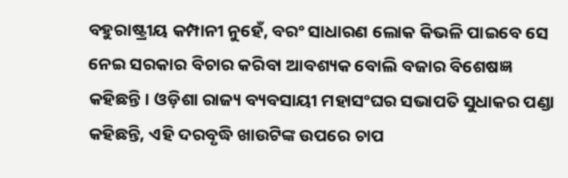ବହୁରାଷ୍ଟ୍ରୀୟ କମ୍ପାନୀ ନୁହେଁ, ବରଂ ସାଧାରଣ ଲୋକ କିଭଳି ପାଇବେ ସେ ନେଇ ସରକାର ବିଚାର କରିବା ଆବଶ୍ୟକ ବୋଲି ବଜାର ବିଶେଷଜ୍ଞ କହିଛନ୍ତି। ଓଡ଼ିଶା ରାଜ୍ୟ ବ୍ୟବସାୟୀ ମହାସଂଘର ସଭାପତି ସୁଧାକର ପଣ୍ଡା କହିଛନ୍ତି, ଏହି ଦରବୃଦ୍ଧି ଖାଉଟିଙ୍କ ଉପରେ ଚାପ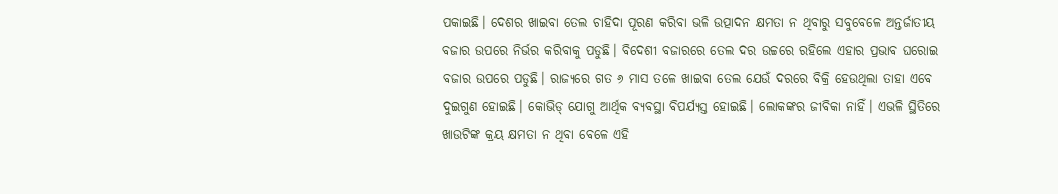ପକାଇଛି। ଦେଶର ଖାଇବା ତେଲ ଚାହିଦା ପୂରଣ କରିବା ଭଳି ଉତ୍ପାଦନ କ୍ଷମତା ନ ଥିବାରୁ ସବୁବେଳେ ଅନ୍ତର୍ଜାତୀୟ ବଜାର ଉପରେ ନିର୍ଭର କରିବାକୁ ପଡୁଛି। ବିଦେଶୀ ବଜାରରେ ତେଲ ଦର ଉଚ୍ଚରେ ରହିଲେ ଏହାର ପ୍ରଭାବ ଘରୋଇ ବଜାର ଉପରେ ପଡୁଛି। ରାଜ୍ୟରେ ଗତ ୬ ମାସ ତଳେ ଖାଇବା ତେଲ ଯେଉଁ ଦରରେ ବିକ୍ରି ହେଉଥିଲା ତାହା ଏବେ ଦୁଇଗୁଣ ହୋଇଛି। କୋଭିଡ୍‌ ଯୋଗୁ ଆର୍ଥିକ ବ୍ୟବସ୍ଥା ବିପର୍ଯ୍ୟସ୍ତ ହୋଇଛି। ଲୋକଙ୍କର ଜୀବିକା ନାହିଁ। ଏଭଳି ସ୍ଥିତିରେ ଖାଉଟିଙ୍କ କ୍ରୟ କ୍ଷମତା ନ ଥିବା ବେଳେ ଏହି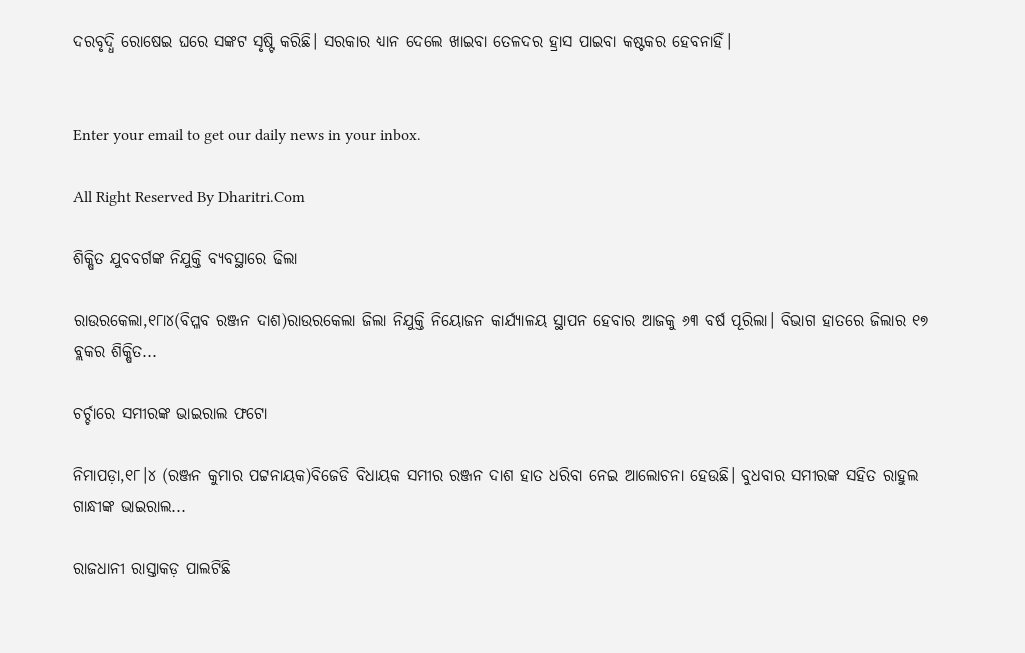ଦରବୃଦ୍ଧି ରୋଷେଇ ଘରେ ସଙ୍କଟ ସୃଷ୍ଟି କରିଛି। ସରକାର ଧ୍ୟାନ ଦେଲେ ଖାଇବା ତେଳଦର ହ୍ରାସ ପାଇବା କଷ୍ଟକର ହେବନାହିଁ।


Enter your email to get our daily news in your inbox.

All Right Reserved By Dharitri.Com

ଶିକ୍ଷିତ ଯୁବବର୍ଗଙ୍କ ନିଯୁକ୍ତି ବ୍ୟବସ୍ଥାରେ ଢିଲା

ରାଉରକେଲା,୧୮ା୪(ବିପ୍ଳବ ରଞ୍ଜନ ଦାଶ)ରାଉରକେଲା ଜିଲା ନିଯୁକ୍ତି ନିୟୋଜନ କାର୍ଯ୍ୟାଳୟ ସ୍ଥାପନ ହେବାର ଆଜକୁ ୬୩ ବର୍ଷ ପୂରିଲା। ବିଭାଗ ହାତରେ ଜିଲାର ୧୭ ବ୍ଲକର ଶିକ୍ଷିତ...

ଚର୍ଚ୍ଚାରେ ସମୀରଙ୍କ ଭାଇରାଲ ଫଟୋ

ନିମାପଡ଼ା,୧୮।୪ (ରଞ୍ଜନ କୁମାର ପଟ୍ଟନାୟକ)ବିଜେଡି ବିଧାୟକ ସମୀର ରଞ୍ଜନ ଦାଶ ହାତ ଧରିବା ନେଇ ଆଲୋଚନା ହେଉଛି। ବୁଧବାର ସମୀରଙ୍କ ସହିତ ରାହୁଲ ଗାନ୍ଧୀଙ୍କ ଭାଇରାଲ...

ରାଜଧାନୀ ରାସ୍ତାକଡ଼ ପାଲଟିଛି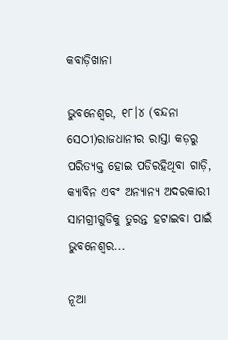କବାଡ଼ିଖାନା

ଭୁବନେଶ୍ୱର, ୧୮।୪ (ବନ୍ଦନା ସେଠୀ)ରାଜଧାନୀର ରାସ୍ତା କଡ଼ରୁ ପରିତ୍ୟକ୍ତ ହୋଇ ପଡିରହିଥିବା ଗାଡ଼ି, କ୍ୟାବିନ ଏବଂ ଅନ୍ୟାନ୍ୟ ଅଦରକାରୀ ସାମଗ୍ରୀଗୁଡିକୁ ତୁରନ୍ତ ହଟାଇବା ପାଇଁ ଭୁବନେଶ୍ୱର...

ନୂଆ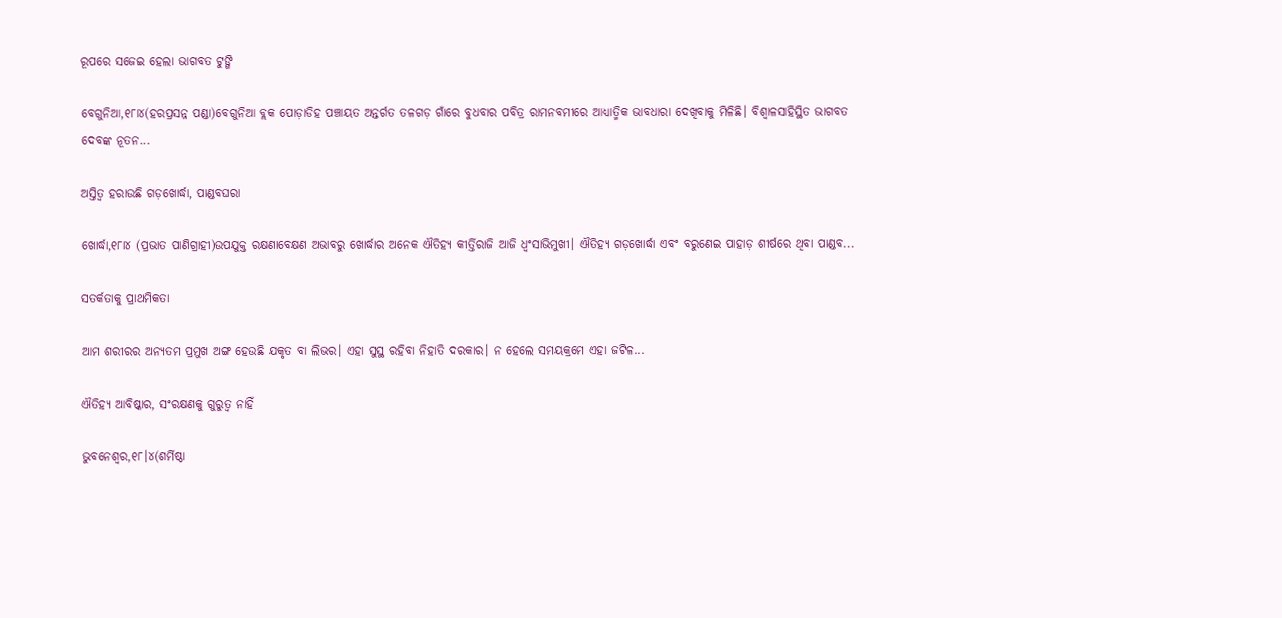ରୂପରେ ସଜେଇ ହେଲା ଭାଗବତ ଟୁଙ୍ଗି

ବେଗୁନିଆ,୧୮ା୪(ହରପ୍ରସନ୍ନ ପଣ୍ଡା)ବେଗୁନିଆ ବ୍ଲକ ପୋଡ଼ାଡିହ ପଞ୍ଚାୟତ ଅନ୍ତର୍ଗତ ତଳଗଡ଼ ଗାଁରେ ବୁଧବାର ପବିତ୍ର ରାମନବମୀରେ ଆଧ୍ୟାତ୍ମିକ ଭାବଧାରା ଦେଖିବାକୁ ମିଳିଛି। ବିଶ୍ୱାଳସାହିସ୍ଥିତ ଭାଗବତ ଦେବଙ୍କ ନୂତନ...

ଅସ୍ତିତ୍ୱ ହରାଉଛି ଗଡ଼ଖୋର୍ଦ୍ଧା, ପାଣ୍ଡବଘରା

ଖୋର୍ଦ୍ଧା,୧୮ା୪ (ପ୍ରଭାତ ପାଣିଗ୍ରାହୀ)ଉପଯୁକ୍ତ ରକ୍ଷଣାବେକ୍ଷଣ ଅଭାବରୁ ଖୋର୍ଦ୍ଧାର ଅନେକ ଐତିହ୍ୟ କୀର୍ତ୍ତିରାଜି ଆଜି ଧ୍ୱଂସାଭିମୁଖୀ। ଐତିହ୍ୟ ଗଡ଼ଖୋର୍ଦ୍ଧା ଏବଂ ବରୁଣେଇ ପାହାଡ଼ ଶୀର୍ଷରେ ଥିବା ପାଣ୍ଡବ...

ସତର୍କତାକୁ ପ୍ରାଥମିକତା

ଆମ ଶରୀରର ଅନ୍ୟତମ ପ୍ରମୁଖ ଅଙ୍ଗ ହେଉଛି ଯକୃତ ବା ଲିଭର। ଏହା ସୁସ୍ଥ ରହିବା ନିହାତି ଦରକାର। ନ ହେଲେ ସମୟକ୍ରମେ ଏହା ଜଟିଳ...

ଐତିହ୍ୟ ଆବିଷ୍କାର, ସଂରକ୍ଷଣକୁ ଗୁରୁତ୍ୱ ନାହିଁ

ଭୁବନେଶ୍ୱର,୧୮।୪(ଶର୍ମିଷ୍ଠା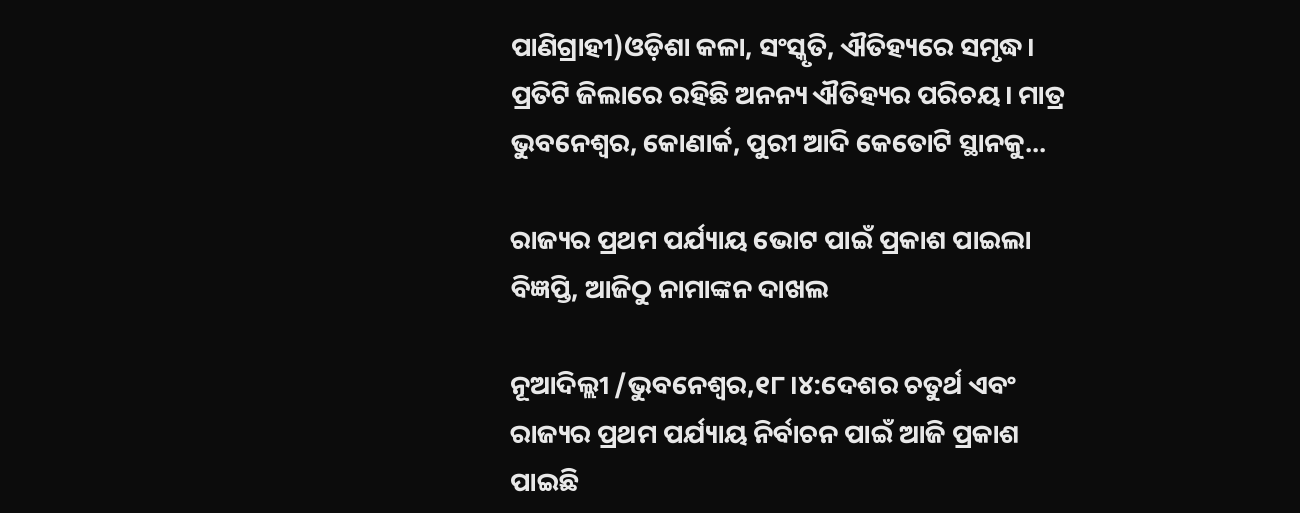ପାଣିଗ୍ରାହୀ)ଓଡ଼ିଶା କଳା, ସଂସ୍କୃତି, ଐତିହ୍ୟରେ ସମୃଦ୍ଧ। ପ୍ରତିଟି ଜିଲାରେ ରହିଛି ଅନନ୍ୟ ଐତିହ୍ୟର ପରିଚୟ। ମାତ୍ର ଭୁବନେଶ୍ୱର, କୋଣାର୍କ, ପୁରୀ ଆଦି କେତୋଟି ସ୍ଥାନକୁ...

ରାଜ୍ୟର ପ୍ରଥମ ପର୍ଯ୍ୟାୟ ଭୋଟ ପାଇଁ ପ୍ରକାଶ ପାଇଲା ବିଜ୍ଞପ୍ତି, ଆଜିଠୁ ନାମାଙ୍କନ ଦାଖଲ

ନୂଆଦିଲ୍ଲୀ /ଭୁବନେଶ୍ୱର,୧୮।୪:ଦେଶର ଚତୁର୍ଥ ଏବଂ ରାଜ୍ୟର ପ୍ରଥମ ପର୍ଯ୍ୟାୟ ନିର୍ବାଚନ ପାଇଁ ଆଜି ପ୍ରକାଶ ପାଇଛି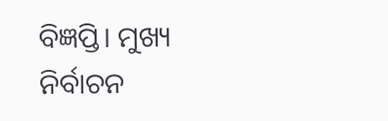ବିଜ୍ଞପ୍ତି। ମୁଖ୍ୟ ନିର୍ବାଚନ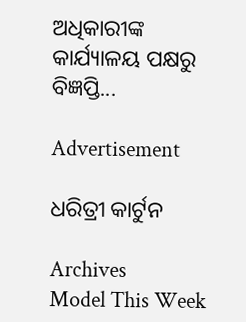ଅଧିକାରୀଙ୍କ କାର୍ଯ୍ୟାଳୟ ପକ୍ଷରୁ ବିଜ୍ଞପ୍ତି...

Advertisement

ଧରିତ୍ରୀ କାର୍ଟୁନ

Archives
Model This Week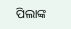ପିଲାଙ୍କ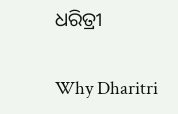ଧରିତ୍ରୀ

Why Dharitri